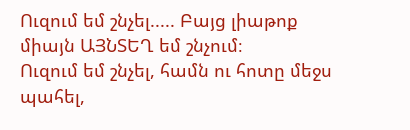Ուզում եմ շնչել..... Բայց լիաթոք միայն ԱՅՆՏԵՂ եմ շնչում։
Ուզում եմ շնչել, համն ու հոտը մեջս պահել,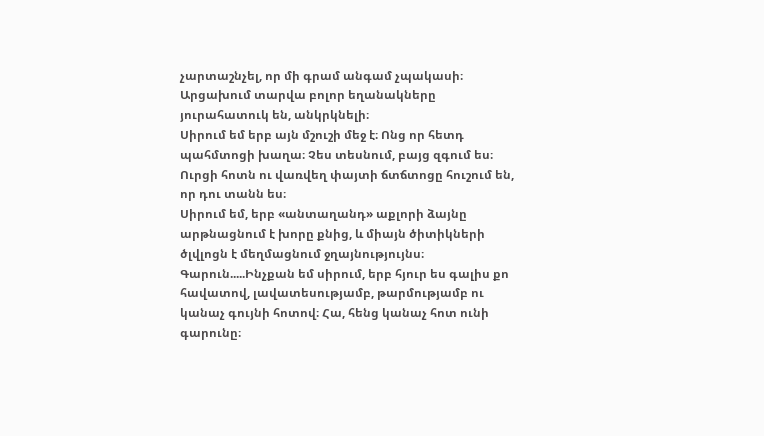չարտաշնչել, որ մի գրամ անգամ չպակասի։
Արցախում տարվա բոլոր եղանակները յուրահատուկ են, անկրկնելի։
Սիրում եմ երբ այն մշուշի մեջ է։ Ոնց որ հետդ պահմտոցի խաղա։ Չես տեսնում, բայց զգում ես։ Ուրցի հոտն ու վառվեղ փայտի ճտճտոցը հուշում են, որ դու տանն ես։
Սիրում եմ, երբ «անտաղանդ» աքլորի ձայնը արթնացնում է խորը քնից, և միայն ծիտիկների ծլվլոցն է մեղմացնում ջղայնությույնս։
Գարուն.....Ինչքան եմ սիրում, երբ հյուր ես գալիս քո հավատով, լավատեսությամբ, թարմությամբ ու կանաչ գույնի հոտով։ Հա, հենց կանաչ հոտ ունի գարունը։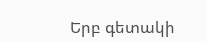Երբ գետակի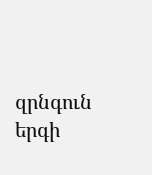զրնգուն երգի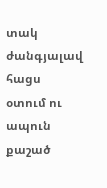տակ ժանգյալավ հացս օտում ու ապուն քաշած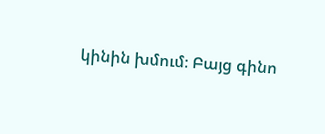կինին խմում։ Բայց գինո